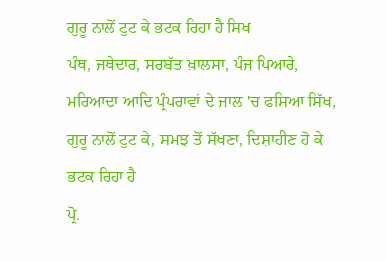ਗੁਰੂ ਨਾਲੋਂ ਟੁਟ ਕੇ ਭਟਕ ਰਿਹਾ ਹੈ ਸਿਖ
ਪੰਥ, ਜਥੇਦਾਰ, ਸਰਬੱਤ ਖ਼ਾਲਸਾ, ਪੰਜ ਪਿਆਰੇ, ਮਰਿਆਦਾ ਆਦਿ ਪ੍ਰੰਪਰਾਵਾਂ ਦੇ ਜਾਲ 'ਚ ਫਸਿਆ ਸਿੱਖ, ਗੁਰੂ ਨਾਲੋਂ ਟੁਟ ਕੇ, ਸਮਝ ਤੋਂ ਸੱਖਣਾ, ਦਿਸ਼ਾਹੀਣ ਹੋ ਕੇ ਭਟਕ ਰਿਹਾ ਹੈ
ਪ੍ਰੋ.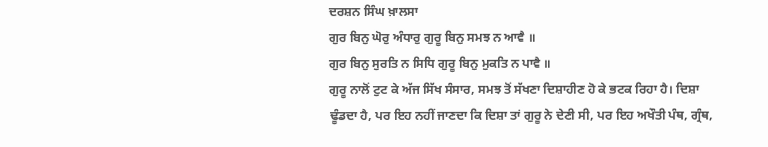ਦਰਸ਼ਨ ਸਿੰਘ ਖ਼ਾਲਸਾ
ਗੁਰ ਬਿਨੁ ਘੋਰੁ ਅੰਧਾਰੁ ਗੁਰੂ ਬਿਨੁ ਸਮਝ ਨ ਆਵੈ ॥
ਗੁਰ ਬਿਨੁ ਸੁਰਤਿ ਨ ਸਿਧਿ ਗੁਰੂ ਬਿਨੁ ਮੁਕਤਿ ਨ ਪਾਵੈ ॥
ਗੁਰੂ ਨਾਲੋਂ ਟੁਟ ਕੇ ਅੱਜ ਸਿੱਖ ਸੰਸਾਰ, ਸਮਝ ਤੋਂ ਸੱਖਣਾ ਦਿਸ਼ਾਹੀਣ ਹੋ ਕੇ ਭਟਕ ਰਿਹਾ ਹੈ। ਦਿਸ਼ਾ ਢੂੰਡਦਾ ਹੈ, ਪਰ ਇਹ ਨਹੀਂ ਜਾਣਦਾ ਕਿ ਦਿਸ਼ਾ ਤਾਂ ਗੁਰੂ ਨੇ ਦੇਣੀ ਸੀ, ਪਰ ਇਹ ਅਖੌਤੀ ਪੰਥ, ਗ੍ਰੰਥ,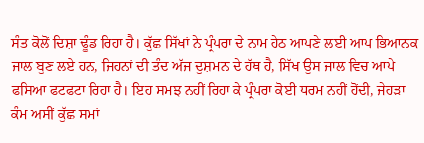ਸੰਤ ਕੋਲੋਂ ਦਿਸ਼ਾ ਢੂੰਡ ਰਿਹਾ ਹੈ। ਕੁੱਛ ਸਿੱਖਾਂ ਨੇ ਪ੍ਰੰਪਰਾ ਦੇ ਨਾਮ ਹੇਠ ਆਪਣੇ ਲਈ ਆਪ ਭਿਆਨਕ ਜਾਲ ਬੁਣ ਲਏ ਹਨ, ਜਿਹਨਾਂ ਦੀ ਤੰਦ ਅੱਜ ਦੁਸ਼ਮਨ ਦੇ ਹੱਥ ਹੈ, ਸਿੱਖ ਉਸ ਜਾਲ ਵਿਚ ਆਪੇ ਫਸਿਆ ਫਟਫਟਾ ਰਿਹਾ ਹੈ। ਇਹ ਸਮਝ ਨਹੀਂ ਰਿਹਾ ਕੇ ਪ੍ਰੰਪਰਾ ਕੋਈ ਧਰਮ ਨਹੀਂ ਹੋਂਦੀ, ਜੇਹੜਾ ਕੰਮ ਅਸੀਂ ਕੁੱਛ ਸਮਾਂ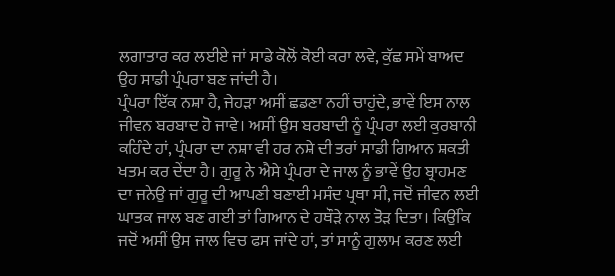ਲਗਾਤਾਰ ਕਰ ਲਈਏ ਜਾਂ ਸਾਡੇ ਕੋਲੋਂ ਕੋਈ ਕਰਾ ਲਵੇ, ਕੁੱਛ ਸਮੇਂ ਬਾਅਦ ਉਹ ਸਾਡੀ ਪ੍ਰੰਪਰਾ ਬਣ ਜਾਂਦੀ ਹੈ।
ਪ੍ਰੰਪਰਾ ਇੱਕ ਨਸ਼ਾ ਹੈ, ਜੇਹੜਾ ਅਸੀਂ ਛਡਣਾ ਨਹੀਂ ਚਾਹੁਂਦੇ, ਭਾਵੇਂ ਇਸ ਨਾਲ ਜੀਵਨ ਬਰਬਾਦ ਹੋ ਜਾਵੇ। ਅਸੀਂ ਉਸ ਬਰਬਾਦੀ ਨੂੰ ਪ੍ਰੰਪਰਾ ਲਈ ਕੁਰਬਾਨੀ ਕਹਿੰਦੇ ਹਾਂ, ਪ੍ਰੰਪਰਾ ਦਾ ਨਸ਼ਾ ਵੀ ਹਰ ਨਸ਼ੇ ਦੀ ਤਰਾਂ ਸਾਡੀ ਗਿਆਨ ਸ਼ਕਤੀ ਖਤਮ ਕਰ ਦੇਂਦਾ ਹੈ। ਗੁਰੂ ਨੇ ਐਸੇ ਪ੍ਰੰਪਰਾ ਦੇ ਜਾਲ ਨੂੰ ਭਾਵੇਂ ਉਹ ਬ੍ਰਾਹਮਣ ਦਾ ਜਨੇਉ ਜਾਂ ਗੁਰੂ ਦੀ ਆਪਣੀ ਬਣਾਈ ਮਸੰਦ ਪ੍ਰਥਾ ਸੀ, ਜਦੋਂ ਜੀਵਨ ਲਈ ਘਾਤਕ ਜਾਲ ਬਣ ਗਈ ਤਾਂ ਗਿਆਨ ਦੇ ਹਥੌੜੇ ਨਾਲ ਤੋੜ ਦਿਤਾ। ਕਿਉਂਕਿ ਜਦੋਂ ਅਸੀਂ ਉਸ ਜਾਲ ਵਿਚ ਫਸ ਜਾਂਦੇ ਹਾਂ, ਤਾਂ ਸਾਨੂੰ ਗੁਲਾਮ ਕਰਣ ਲਈ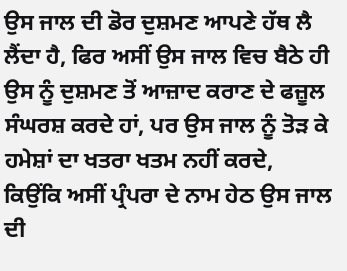ਉਸ ਜਾਲ ਦੀ ਡੋਰ ਦੁਸ਼ਮਣ ਆਪਣੇ ਹੱਥ ਲੈ ਲੈਂਦਾ ਹੈ, ਫਿਰ ਅਸੀਂ ਉਸ ਜਾਲ ਵਿਚ ਬੈਠੇ ਹੀ ਉਸ ਨੂੰ ਦੁਸ਼ਮਣ ਤੋਂ ਆਜ਼ਾਦ ਕਰਾਣ ਦੇ ਫਜ਼ੂਲ ਸੰਘਰਸ਼ ਕਰਦੇ ਹਾਂ, ਪਰ ਉਸ ਜਾਲ ਨੂੰ ਤੋੜ ਕੇ ਹਮੇਸ਼ਾਂ ਦਾ ਖਤਰਾ ਖਤਮ ਨਹੀਂ ਕਰਦੇ, ਕਿਉਂਕਿ ਅਸੀਂ ਪ੍ਰੰਪਰਾ ਦੇ ਨਾਮ ਹੇਠ ਉਸ ਜਾਲ ਦੀ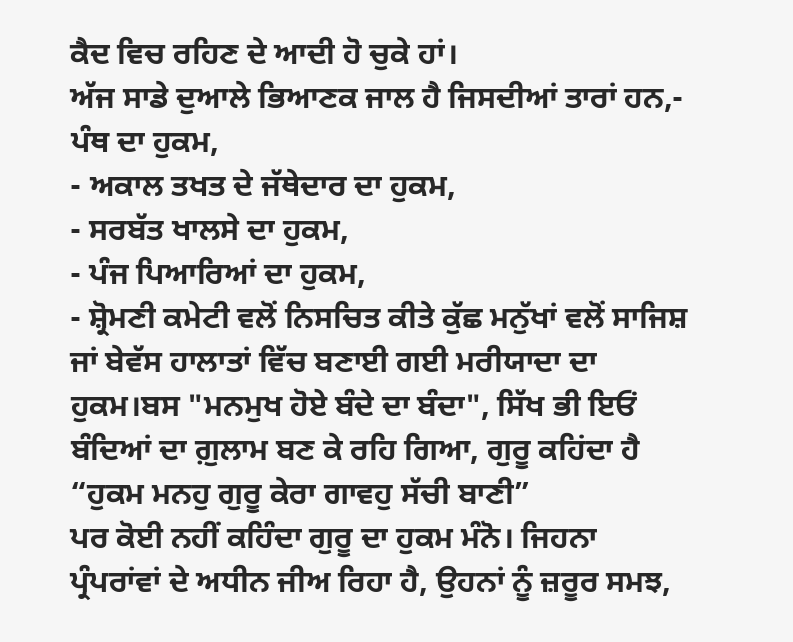ਕੈਦ ਵਿਚ ਰਹਿਣ ਦੇ ਆਦੀ ਹੋ ਚੁਕੇ ਹਾਂ।
ਅੱਜ ਸਾਡੇ ਦੁਆਲੇ ਭਿਆਣਕ ਜਾਲ ਹੈ ਜਿਸਦੀਆਂ ਤਾਰਾਂ ਹਨ,- ਪੰਥ ਦਾ ਹੁਕਮ,
- ਅਕਾਲ ਤਖਤ ਦੇ ਜੱਥੇਦਾਰ ਦਾ ਹੁਕਮ,
- ਸਰਬੱਤ ਖਾਲਸੇ ਦਾ ਹੁਕਮ,
- ਪੰਜ ਪਿਆਰਿਆਂ ਦਾ ਹੁਕਮ,
- ਸ਼੍ਰੋਮਣੀ ਕਮੇਟੀ ਵਲੋਂ ਨਿਸਚਿਤ ਕੀਤੇ ਕੁੱਛ ਮਨੁੱਖਾਂ ਵਲੋਂ ਸਾਜਿਸ਼ ਜਾਂ ਬੇਵੱਸ ਹਾਲਾਤਾਂ ਵਿੱਚ ਬਣਾਈ ਗਈ ਮਰੀਯਾਦਾ ਦਾ ਹੁਕਮ।ਬਸ "ਮਨਮੁਖ ਹੋਏ ਬੰਦੇ ਦਾ ਬੰਦਾ", ਸਿੱਖ ਭੀ ਇਓਂ ਬੰਦਿਆਂ ਦਾ ਗ਼ੁਲਾਮ ਬਣ ਕੇ ਰਹਿ ਗਿਆ, ਗੁਰੂ ਕਹਿਂਦਾ ਹੈ
“ਹੁਕਮ ਮਨਹੁ ਗੁਰੂ ਕੇਰਾ ਗਾਵਹੁ ਸੱਚੀ ਬਾਣੀ”
ਪਰ ਕੋਈ ਨਹੀਂ ਕਹਿੰਦਾ ਗੁਰੂ ਦਾ ਹੁਕਮ ਮੰਨੋ। ਜਿਹਨਾ ਪ੍ਰੰਪਰਾਂਵਾਂ ਦੇ ਅਧੀਨ ਜੀਅ ਰਿਹਾ ਹੈ, ਉਹਨਾਂ ਨੂੰ ਜ਼ਰੂਰ ਸਮਝ,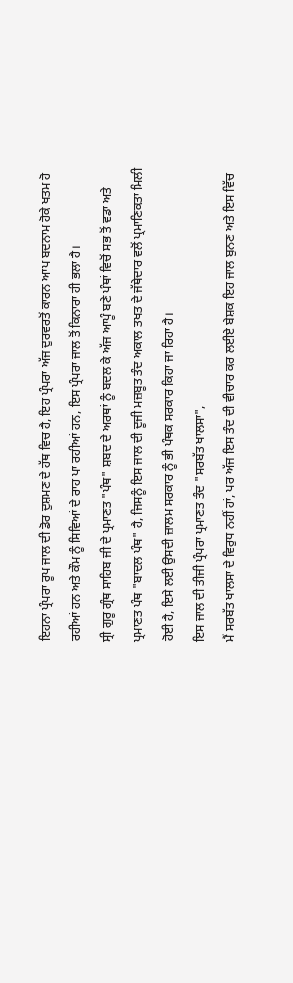ਇਹਨਾ ਪ੍ਰੰਪਰਾ ਰੂਪ ਜਾਲ ਦੀ ਡੋਰ ਦੁਸ਼ਮਣ ਦੇ ਹੱਥ ਵਿਚ ਹੈ, ਇਹ ਪ੍ਰੰਪਰਾ ਅੱਜ ਦੁਰਵਰਤੋਂ ਕਾਰਨ ਆਪ ਬਦਨਾਮ ਹੋਕੇ ਖਤਮ ਹੋ ਰਹੀਆਂ ਹਨ ਅਤੇ ਕੌਮ ਨੂੰ ਸਿਵਿਆਂ ਦੇ ਰਾਹ ਪਾ ਰਹੀਆਂ ਹਨ, ਇਸ ਪ੍ਰੰਪਰਾ ਜਾਲ ਤੋਂ ਕਿਨਾਰਾ ਹੀ ਭਲਾ ਹੈ।
ਸ੍ਰੀ ਗੁਰੂ ਗ੍ਰੰਥ ਸਾਹਿਬ ਜੀ ਦੇ ਪ੍ਰਮਾਣਤ "ਪੰਥ" ਸ਼ਬਦ ਦੇ ਅਰਥਾਂ ਨੂੰ ਬਦਲ ਕੇ ਅੱਜ ਆਪੂੰ ਬਣੇ ਪੰਥਾਂ ਵਿਚੋਂ ਸਭ ਤੋਂ ਵਡਾ ਅਤੇ ਪ੍ਰਮਾਣਤ ਪੰਥ "ਬਾਦਲ ਪੰਥ" ਹੈ, ਜਿਸਨੂੰ ਇਸ ਜਾਲ ਦੀ ਦੂਜੀ ਮਜ਼ਬੂਤ ਤੰਦ ਅਕਾਲ ਤਖਤ ਦੇ ਜੱਥੇਦਾਰ ਵਲੋਂ ਪ੍ਰਮਾਣਿਕਤਾ ਮਿਲੀ ਹੋਈ ਹੈ, ਇਸੇ ਲਈ ਉਸਦੀ ਜ਼ਾਲਮ ਸਰਕਾਰ ਨੂੰ ਭੀ ਪੰਥਕ ਸਰਕਾਰ ਕਿਹਾ ਜਾ ਰਿਹਾ ਹੈ।
ਇਸ ਜਾਲ ਦੀ ਤੀਜੀ ਪ੍ਰੰਪਰਾ ਪ੍ਰਮਾਣਤ ਤੰਦ "ਸਰਬੱਤ ਖਾਲਸਾ",
ਮੈਂ ਸਰਬੱਤ ਖਾਲਸਾ ਦੇ ਵਿਰੁਧ ਨਹੀਂ ਹਾਂ, ਪਰ ਅੱਜ ਇਸ ਤੰਦ ਦੀ ਵੀਚਾਰ ਕਰ ਲਈਏ ਬੇਸ਼ਕ ਇਹ ਜਾਲ ਬੁਨਣ ਅਤੇ ਇਸ ਵਿੱਚ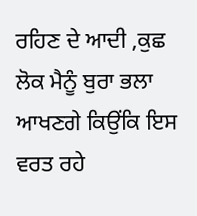ਰਹਿਣ ਦੇ ਆਦੀ ,ਕੁਛ ਲੋਕ ਮੈਨੂੰ ਬੁਰਾ ਭਲਾ ਆਖਣਗੇ ਕਿਉਂਕਿ ਇਸ ਵਰਤ ਰਹੇ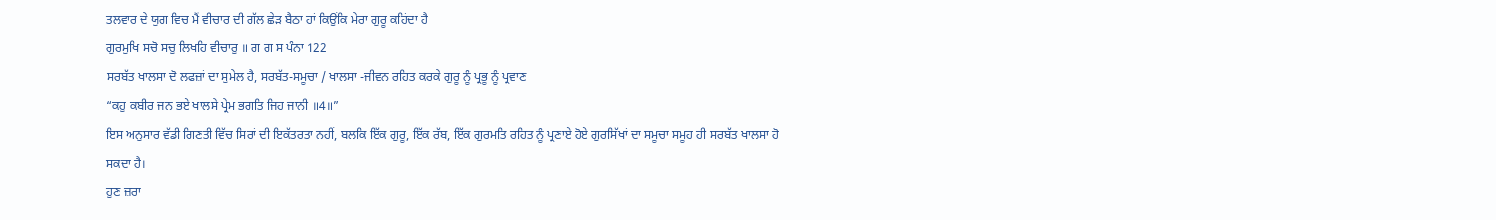ਤਲਵਾਰ ਦੇ ਯੁਗ ਵਿਚ ਮੈਂ ਵੀਚਾਰ ਦੀ ਗੱਲ ਛੇੜ ਬੈਠਾ ਹਾਂ ਕਿਉਂਕਿ ਮੇਰਾ ਗੁਰੂ ਕਹਿਂਦਾ ਹੈ
ਗੁਰਮੁਖਿ ਸਚੋ ਸਚੁ ਲਿਖਹਿ ਵੀਚਾਰੁ ॥ ਗ ਗ ਸ ਪੰਨਾ 122
ਸਰਬੱਤ ਖਾਲਸਾ ਦੋ ਲਫਜ਼ਾਂ ਦਾ ਸੁਮੇਲ ਹੈ, ਸਰਬੱਤ-ਸਮੂਚਾ / ਖਾਲਸਾ -ਜੀਵਨ ਰਹਿਤ ਕਰਕੇ ਗੁਰੂ ਨੂੰ ਪ੍ਰਭੂ ਨੂੰ ਪ੍ਰਵਾਣ
“ਕਹੁ ਕਬੀਰ ਜਨ ਭਏ ਖਾਲਸੇ ਪ੍ਰੇਮ ਭਗਤਿ ਜਿਹ ਜਾਨੀ ॥4॥”
ਇਸ ਅਨੁਸਾਰ ਵੱਡੀ ਗਿਣਤੀ ਵਿੱਚ ਸਿਰਾਂ ਦੀ ਇਕੱਤਰਤਾ ਨਹੀਂ, ਬਲਕਿ ਇੱਕ ਗੁਰੂ, ਇੱਕ ਰੱਬ, ਇੱਕ ਗੁਰਮਤਿ ਰਹਿਤ ਨੂੰ ਪ੍ਰਣਾਏ ਹੋਏ ਗੁਰਸਿੱਖਾਂ ਦਾ ਸਮੂਚਾ ਸਮੂਹ ਹੀ ਸਰਬੱਤ ਖਾਲਸਾ ਹੋ ਸਕਦਾ ਹੈ।
ਹੁਣ ਜ਼ਰਾ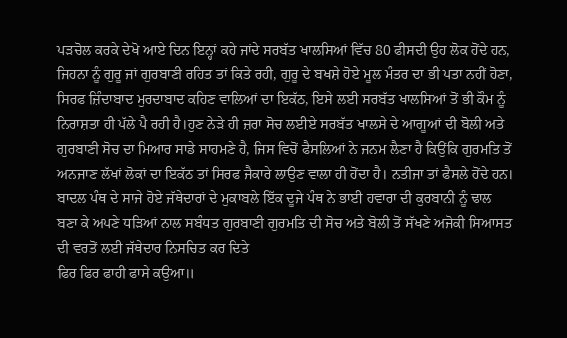ਪੜਚੋਲ ਕਰਕੇ ਦੇਖੋ ਆਏ ਦਿਨ ਇਨ੍ਹਾਂ ਕਹੇ ਜਾਂਦੇ ਸਰਬੱਤ ਖਾਲਸਿਆਂ ਵਿੱਚ 80 ਫੀਸਦੀ ਉਹ ਲੋਕ ਹੋਂਦੇ ਹਨ, ਜਿਹਨਾ ਨੂੰ ਗੁਰੂ ਜਾਂ ਗੁਰਬਾਣੀ ਰਹਿਤ ਤਾਂ ਕਿਤੇ ਰਹੀ, ਗੁਰੂ ਦੇ ਬਖਸ਼ੇ ਹੋਏ ਮੂਲ ਮੰਤਰ ਦਾ ਭੀ ਪਤਾ ਨਹੀਂ ਹੋਣਾ, ਸਿਰਫ ਜ਼ਿੰਦਾਬਾਦ ਮੁਰਦਾਬਾਦ ਕਹਿਣ ਵਾਲਿਆਂ ਦਾ ਇਕੱਠ, ਇਸੇ ਲਈ ਸਰਬੱਤ ਖਾਲਸਿਆਂ ਤੋਂ ਭੀ ਕੌਮ ਨੂੰ ਨਿਰਾਸ਼ਤਾ ਹੀ ਪੱਲੇ ਪੈ ਰਹੀ ਹੈ।ਹੁਣ ਨੇੜੇ ਹੀ ਜ਼ਰਾ ਸੋਚ ਲਈਏ ਸਰਬੱਤ ਖਾਲਸੇ ਦੇ ਆਗੂਆਂ ਦੀ ਬੋਲੀ ਅਤੇ ਗੁਰਬਾਣੀ ਸੋਚ ਦਾ ਮਿਆਰ ਸਾਡੇ ਸਾਹਮਣੇ ਹੈ, ਜਿਸ ਵਿਚੋਂ ਫੈਸਲਿਆਂ ਨੇ ਜਨਮ ਲੈਣਾ ਹੈ ਕਿਉਂਕਿ ਗੁਰਮਤਿ ਤੋਂ ਅਨਜਾਣ ਲੱਖਾਂ ਲੋਕਾਂ ਦਾ ਇਕੱਠ ਤਾਂ ਸਿਰਫ ਜੈਕਾਰੇ ਲਾਉਣ ਵਾਲਾ ਹੀ ਹੋਂਦਾ ਹੈ। ਨਤੀਜਾ ਤਾਂ ਫੈਸਲੇ ਹੋਂਦੇ ਹਨ। ਬਾਦਲ ਪੰਥ ਦੇ ਸਾਜੇ ਹੋਏ ਜੱਥੇਦਾਰਾਂ ਦੇ ਮੁਕਾਬਲੇ ਇੱਕ ਦੂਜੇ ਪੰਥ ਨੇ ਭਾਈ ਹਵਾਰਾ ਦੀ ਕੁਰਬਾਨੀ ਨੂੰ ਢਾਲ ਬਣਾ ਕੇ ਅਪਣੇ ਧੜਿਆਂ ਨਾਲ ਸਬੰਧਤ ਗੁਰਬਾਣੀ ਗੁਰਮਤਿ ਦੀ ਸੋਚ ਅਤੇ ਬੋਲੀ ਤੋਂ ਸੱਖਣੇ ਅਜੋਕੀ ਸਿਆਸਤ ਦੀ ਵਰਤੋਂ ਲਈ ਜੱਥੇਦਾਰ ਨਿਸਚਿਤ ਕਰ ਦਿਤੇ
ਫਿਰ ਫਿਰ ਫਾਹੀ ਫਾਸੇ ਕਉਆ॥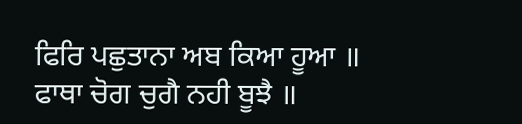ਫਿਰਿ ਪਛੁਤਾਨਾ ਅਬ ਕਿਆ ਹੂਆ ॥
ਫਾਥਾ ਚੋਗ ਚੁਗੈ ਨਹੀ ਬੂਝੈ ॥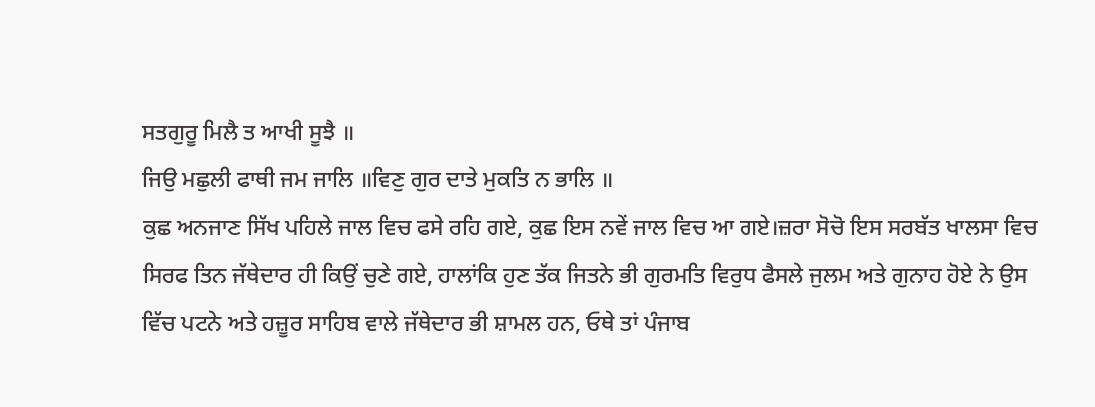ਸਤਗੁਰੂ ਮਿਲੈ ਤ ਆਖੀ ਸੂਝੈ ॥
ਜਿਉ ਮਛੁਲੀ ਫਾਥੀ ਜਮ ਜਾਲਿ ॥ਵਿਣੁ ਗੁਰ ਦਾਤੇ ਮੁਕਤਿ ਨ ਭਾਲਿ ॥
ਕੁਛ ਅਨਜਾਣ ਸਿੱਖ ਪਹਿਲੇ ਜਾਲ ਵਿਚ ਫਸੇ ਰਹਿ ਗਏ, ਕੁਛ ਇਸ ਨਵੇਂ ਜਾਲ ਵਿਚ ਆ ਗਏ।ਜ਼ਰਾ ਸੋਚੋ ਇਸ ਸਰਬੱਤ ਖਾਲਸਾ ਵਿਚ ਸਿਰਫ ਤਿਨ ਜੱਥੇਦਾਰ ਹੀ ਕਿਉਂ ਚੁਣੇ ਗਏ, ਹਾਲਾਂਕਿ ਹੁਣ ਤੱਕ ਜਿਤਨੇ ਭੀ ਗੁਰਮਤਿ ਵਿਰੁਧ ਫੈਸਲੇ ਜੁਲਮ ਅਤੇ ਗੁਨਾਹ ਹੋਏ ਨੇ ਉਸ ਵਿੱਚ ਪਟਨੇ ਅਤੇ ਹਜ਼ੂਰ ਸਾਹਿਬ ਵਾਲੇ ਜੱਥੇਦਾਰ ਭੀ ਸ਼ਾਮਲ ਹਨ, ਓਥੇ ਤਾਂ ਪੰਜਾਬ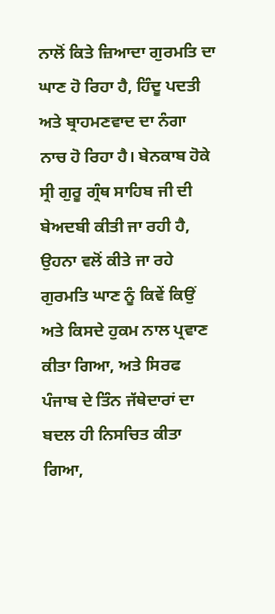ਨਾਲੋਂ ਕਿਤੇ ਜ਼ਿਆਦਾ ਗੁਰਮਤਿ ਦਾ ਘਾਣ ਹੋ ਰਿਹਾ ਹੈ, ਹਿੰਦੂ ਪਦਤੀ ਅਤੇ ਬ੍ਰਾਹਮਣਵਾਦ ਦਾ ਨੰਗਾ ਨਾਚ ਹੋ ਰਿਹਾ ਹੈ। ਬੇਨਕਾਬ ਹੋਕੇ ਸ੍ਰੀ ਗੁਰੂ ਗ੍ਰੰਥ ਸਾਹਿਬ ਜੀ ਦੀ ਬੇਅਦਬੀ ਕੀਤੀ ਜਾ ਰਹੀ ਹੈ, ਉਹਨਾ ਵਲੋਂ ਕੀਤੇ ਜਾ ਰਹੇ ਗੁਰਮਤਿ ਘਾਣ ਨੂੰ ਕਿਵੇਂ ਕਿਉਂ ਅਤੇ ਕਿਸਦੇ ਹੁਕਮ ਨਾਲ ਪ੍ਰਵਾਣ ਕੀਤਾ ਗਿਆ, ਅਤੇ ਸਿਰਫ ਪੰਜਾਬ ਦੇ ਤਿੰਨ ਜੱਥੇਦਾਰਾਂ ਦਾ ਬਦਲ ਹੀ ਨਿਸਚਿਤ ਕੀਤਾ ਗਿਆ,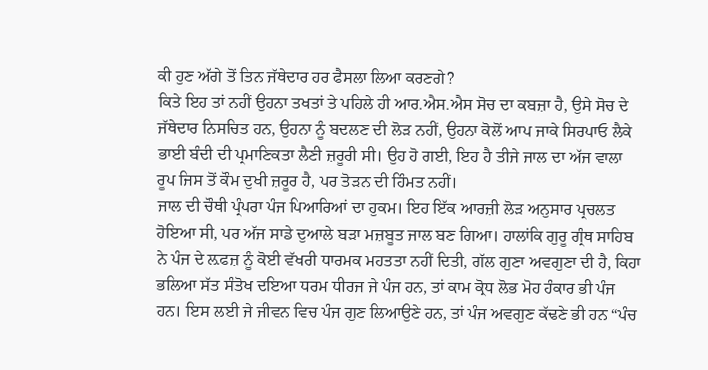ਕੀ ਹੁਣ ਅੱਗੇ ਤੋਂ ਤਿਨ ਜੱਥੇਦਾਰ ਹਰ ਫੈਸਲਾ ਲਿਆ ਕਰਣਗੇ?
ਕਿਤੇ ਇਹ ਤਾਂ ਨਹੀਂ ਉਹਨਾ ਤਖਤਾਂ ਤੇ ਪਹਿਲੇ ਹੀ ਆਰ.ਐਸ.ਐਸ ਸੋਚ ਦਾ ਕਬਜ਼ਾ ਹੈ, ਉਸੇ ਸੋਚ ਦੇ ਜੱਥੇਦਾਰ ਨਿਸਚਿਤ ਹਨ, ਉਹਨਾ ਨੂੰ ਬਦਲਣ ਦੀ ਲੋੜ ਨਹੀਂ, ਉਹਨਾ ਕੋਲੋਂ ਆਪ ਜਾਕੇ ਸਿਰਪਾਓ ਲੈਕੇ ਭਾਈ ਬੰਦੀ ਦੀ ਪ੍ਰਮਾਣਿਕਤਾ ਲੈਣੀ ਜ਼ਰੂਰੀ ਸੀ। ਉਹ ਹੋ ਗਈ, ਇਹ ਹੈ ਤੀਜੇ ਜਾਲ ਦਾ ਅੱਜ ਵਾਲਾ ਰੂਪ ਜਿਸ ਤੋਂ ਕੌਮ ਦੁਖੀ ਜ਼ਰੂਰ ਹੈ, ਪਰ ਤੋੜਨ ਦੀ ਹਿੰਮਤ ਨਹੀਂ।
ਜਾਲ ਦੀ ਚੌਥੀ ਪ੍ਰੰਪਰਾ ਪੰਜ ਪਿਆਰਿਆਂ ਦਾ ਹੁਕਮ। ਇਹ ਇੱਕ ਆਰਜ਼ੀ ਲੋੜ ਅਨੁਸਾਰ ਪ੍ਰਚਲਤ ਹੋਇਆ ਸੀ, ਪਰ ਅੱਜ ਸਾਡੇ ਦੁਆਲੇ ਬੜਾ ਮਜ਼ਬੂਤ ਜਾਲ ਬਣ ਗਿਆ। ਹਾਲਾਂਕਿ ਗੁਰੂ ਗ੍ਰੰਥ ਸਾਹਿਬ ਨੇ ਪੰਜ ਦੇ ਲ਼ਫਜ਼ ਨੂੰ ਕੋਈ ਵੱਖਰੀ ਧਾਰਮਕ ਮਹਤਤਾ ਨਹੀਂ ਦਿਤੀ, ਗੱਲ ਗੁਣਾ ਅਵਗੁਣਾ ਦੀ ਹੈ, ਕਿਹਾ ਭਲਿਆ ਸੱਤ ਸੰਤੋਖ ਦਇਆ ਧਰਮ ਧੀਰਜ ਜੇ ਪੰਜ ਹਨ, ਤਾਂ ਕਾਮ ਕ੍ਰੋਧ ਲੋਭ ਮੋਹ ਹੰਕਾਰ ਭੀ ਪੰਜ ਹਨ। ਇਸ ਲਈ ਜੇ ਜੀਵਨ ਵਿਚ ਪੰਜ ਗੁਣ ਲਿਆਉਣੇ ਹਨ, ਤਾਂ ਪੰਜ ਅਵਗੁਣ ਕੱਢਣੇ ਭੀ ਹਨ “ਪੰਚ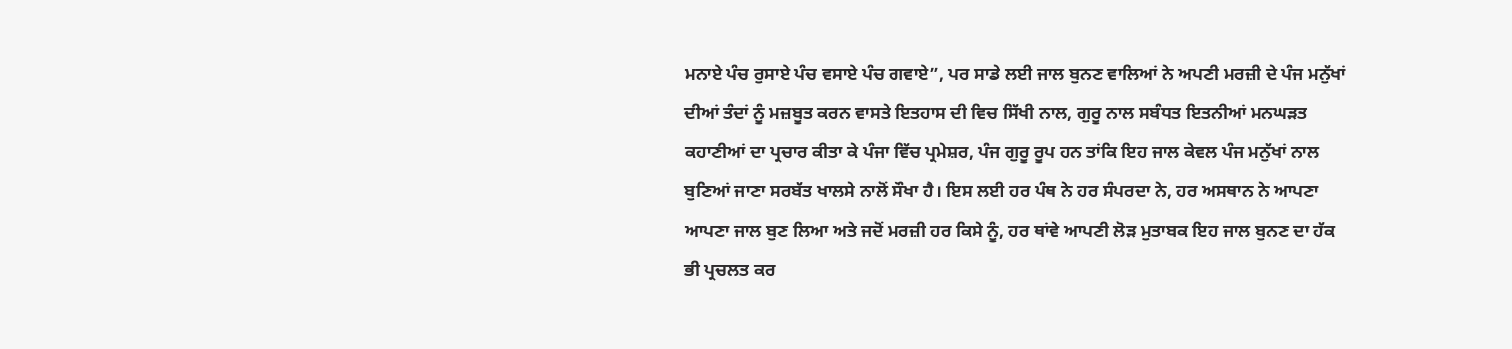ਮਨਾਏ ਪੰਚ ਰੁਸਾਏ ਪੰਚ ਵਸਾਏ ਪੰਚ ਗਵਾਏ”, ਪਰ ਸਾਡੇ ਲਈ ਜਾਲ ਬੁਨਣ ਵਾਲਿਆਂ ਨੇ ਅਪਣੀ ਮਰਜ਼ੀ ਦੇ ਪੰਜ ਮਨੁੱਖਾਂ ਦੀਆਂ ਤੰਦਾਂ ਨੂੰ ਮਜ਼ਬੂਤ ਕਰਨ ਵਾਸਤੇ ਇਤਹਾਸ ਦੀ ਵਿਚ ਸਿੱਖੀ ਨਾਲ, ਗੁਰੂ ਨਾਲ ਸਬੰਧਤ ਇਤਨੀਆਂ ਮਨਘੜਤ ਕਹਾਣੀਆਂ ਦਾ ਪ੍ਰਚਾਰ ਕੀਤਾ ਕੇ ਪੰਜਾ ਵਿੱਚ ਪ੍ਰਮੇਸ਼ਰ, ਪੰਜ ਗੁਰੂ ਰੂਪ ਹਨ ਤਾਂਕਿ ਇਹ ਜਾਲ ਕੇਵਲ ਪੰਜ ਮਨੁੱਖਾਂ ਨਾਲ ਬੁਣਿਆਂ ਜਾਣਾ ਸਰਬੱਤ ਖਾਲਸੇ ਨਾਲੋਂ ਸੌਖਾ ਹੈ। ਇਸ ਲਈ ਹਰ ਪੰਥ ਨੇ ਹਰ ਸੰਪਰਦਾ ਨੇ, ਹਰ ਅਸਥਾਨ ਨੇ ਆਪਣਾ ਆਪਣਾ ਜਾਲ ਬੁਣ ਲਿਆ ਅਤੇ ਜਦੋਂ ਮਰਜ਼ੀ ਹਰ ਕਿਸੇ ਨੂੰ, ਹਰ ਥਾਂਵੇ ਆਪਣੀ ਲੋੜ ਮੁਤਾਬਕ ਇਹ ਜਾਲ ਬੁਨਣ ਦਾ ਹੱਕ ਭੀ ਪ੍ਰਚਲਤ ਕਰ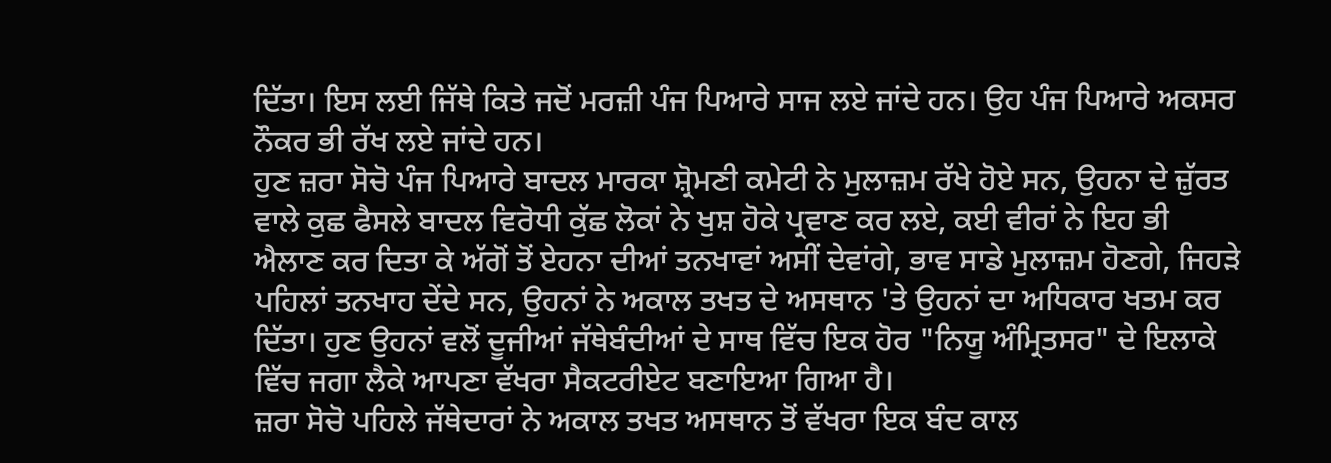ਦਿੱਤਾ। ਇਸ ਲਈ ਜਿੱਥੇ ਕਿਤੇ ਜਦੋਂ ਮਰਜ਼ੀ ਪੰਜ ਪਿਆਰੇ ਸਾਜ ਲਏ ਜਾਂਦੇ ਹਨ। ਉਹ ਪੰਜ ਪਿਆਰੇ ਅਕਸਰ ਨੌਕਰ ਭੀ ਰੱਖ ਲਏ ਜਾਂਦੇ ਹਨ।
ਹੁਣ ਜ਼ਰਾ ਸੋਚੋ ਪੰਜ ਪਿਆਰੇ ਬਾਦਲ ਮਾਰਕਾ ਸ਼੍ਰੋਮਣੀ ਕਮੇਟੀ ਨੇ ਮੁਲਾਜ਼ਮ ਰੱਖੇ ਹੋਏ ਸਨ, ਉਹਨਾ ਦੇ ਜ਼ੁੱਰਤ ਵਾਲੇ ਕੁਛ ਫੈਸਲੇ ਬਾਦਲ ਵਿਰੋਧੀ ਕੁੱਛ ਲੋਕਾਂ ਨੇ ਖੁਸ਼ ਹੋਕੇ ਪ੍ਰਵਾਣ ਕਰ ਲਏ, ਕਈ ਵੀਰਾਂ ਨੇ ਇਹ ਭੀ ਐਲਾਣ ਕਰ ਦਿਤਾ ਕੇ ਅੱਗੋਂ ਤੋਂ ਏਹਨਾ ਦੀਆਂ ਤਨਖਾਵਾਂ ਅਸੀਂ ਦੇਵਾਂਗੇ, ਭਾਵ ਸਾਡੇ ਮੁਲਾਜ਼ਮ ਹੋਣਗੇ, ਜਿਹੜੇ ਪਹਿਲਾਂ ਤਨਖਾਹ ਦੇਂਦੇ ਸਨ, ਉਹਨਾਂ ਨੇ ਅਕਾਲ ਤਖਤ ਦੇ ਅਸਥਾਨ 'ਤੇ ਉਹਨਾਂ ਦਾ ਅਧਿਕਾਰ ਖਤਮ ਕਰ ਦਿੱਤਾ। ਹੁਣ ਉਹਨਾਂ ਵਲੋਂ ਦੂਜੀਆਂ ਜੱਥੇਬੰਦੀਆਂ ਦੇ ਸਾਥ ਵਿੱਚ ਇਕ ਹੋਰ "ਨਿਯੂ ਅੰਮ੍ਰਿਤਸਰ" ਦੇ ਇਲਾਕੇ ਵਿੱਚ ਜਗਾ ਲੈਕੇ ਆਪਣਾ ਵੱਖਰਾ ਸੈਕਟਰੀਏਟ ਬਣਾਇਆ ਗਿਆ ਹੈ।
ਜ਼ਰਾ ਸੋਚੋ ਪਹਿਲੇ ਜੱਥੇਦਾਰਾਂ ਨੇ ਅਕਾਲ ਤਖਤ ਅਸਥਾਨ ਤੋਂ ਵੱਖਰਾ ਇਕ ਬੰਦ ਕਾਲ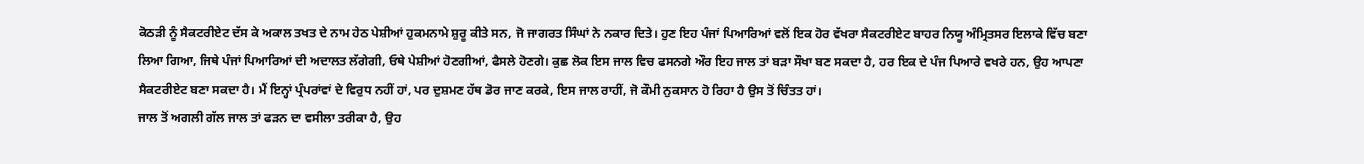ਕੋਠੜੀ ਨੂੰ ਸੈਕਟਰੀਏਟ ਦੱਸ ਕੇ ਅਕਾਲ ਤਖਤ ਦੇ ਨਾਮ ਹੇਠ ਪੇਸ਼ੀਆਂ ਹੁਕਮਨਾਮੇ ਸ਼ੁਰੂ ਕੀਤੇ ਸਨ, ਜੋ ਜਾਗਰਤ ਸਿੰਘਾਂ ਨੇ ਨਕਾਰ ਦਿਤੇ। ਹੁਣ ਇਹ ਪੰਜਾਂ ਪਿਆਰਿਆਂ ਵਲੋਂ ਇਕ ਹੋਰ ਵੱਖਰਾ ਸੈਕਟਰੀਏਟ ਬਾਹਰ ਨਿਯੂ ਅੰਮ੍ਰਿਤਸਰ ਇਲਾਕੇ ਵਿੱਚ ਬਣਾ ਲਿਆ ਗਿਆ, ਜਿਥੇ ਪੰਜਾਂ ਪਿਆਰਿਆਂ ਦੀ ਅਦਾਲਤ ਲੱਗੇਗੀ, ਓਥੇ ਪੇਸ਼ੀਆਂ ਹੋਣਗੀਆਂ, ਫੈਸਲੇ ਹੋਣਗੇ। ਕੁਛ ਲੋਕ ਇਸ ਜਾਲ ਵਿਚ ਫਸਨਗੇ ਔਰ ਇਹ ਜਾਲ ਤਾਂ ਬੜਾ ਸੌਖਾ ਬਣ ਸਕਦਾ ਹੈ, ਹਰ ਇਕ ਦੇ ਪੰਜ ਪਿਆਰੇ ਵਖਰੇ ਹਨ, ਉਹ ਆਪਣਾ ਸੈਕਟਰੀਏਟ ਬਣਾ ਸਕਦਾ ਹੈ। ਮੈਂ ਇਨ੍ਹਾਂ ਪ੍ਰੰਪਰਾਂਵਾਂ ਦੇ ਵਿਰੁਧ ਨਹੀਂ ਹਾਂ, ਪਰ ਦੁਸ਼ਮਣ ਹੱਥ ਡੋਰ ਜਾਣ ਕਰਕੇ, ਇਸ ਜਾਲ ਰਾਹੀਂ, ਜੋ ਕੌਮੀ ਨੁਕਸਾਨ ਹੋ ਰਿਹਾ ਹੈ ਉਸ ਤੋਂ ਚਿੰਤਤ ਹਾਂ।
ਜਾਲ ਤੋਂ ਅਗਲੀ ਗੱਲ ਜਾਲ ਤਾਂ ਫੜਨ ਦਾ ਵਸੀਲਾ ਤਰੀਕਾ ਹੈ, ਉਹ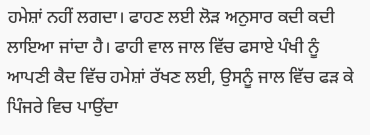ਹਮੇਸ਼ਾਂ ਨਹੀਂ ਲਗਦਾ। ਫਾਹਣ ਲਈ ਲੋੜ ਅਨੁਸਾਰ ਕਦੀ ਕਦੀ ਲਾਇਆ ਜਾਂਦਾ ਹੈ। ਫਾਹੀ ਵਾਲ ਜਾਲ ਵਿੱਚ ਫਸਾਏ ਪੰਖੀ ਨੂੰ ਆਪਣੀ ਕੈਦ ਵਿੱਚ ਹਮੇਸ਼ਾਂ ਰੱਖਣ ਲਈ, ਉਸਨੂੰ ਜਾਲ ਵਿੱਚ ਫੜ ਕੇ ਪਿੰਜਰੇ ਵਿਚ ਪਾਉਂਦਾ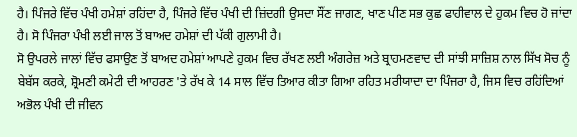ਹੈ। ਪਿੰਜਰੇ ਵਿੱਚ ਪੰਖੀ ਹਮੇਸ਼ਾਂ ਰਹਿਂਦਾ ਹੈ, ਪਿੰਜਰੇ ਵਿੱਚ ਪੰਖੀ ਦੀ ਜ਼ਿਂਦਗੀ ਉਸਦਾ ਸੌਂਣ ਜਾਗਣ, ਖਾਣ ਪੀਣ ਸਭ ਕੁਛ ਫਾਹੀਵਾਲ ਦੇ ਹੁਕਮ ਵਿਚ ਹੋ ਜਾਂਦਾ ਹੈ। ਸੋ ਪਿੰਜਰਾ ਪੰਖੀ ਲਈ ਜਾਲ ਤੋਂ ਬਾਅਦ ਹਮੇਸ਼ਾਂ ਦੀ ਪੱਕੀ ਗੁਲਾਮੀ ਹੈ।
ਸੋ ਉਪਰਲੇ ਜਾਲਾਂ ਵਿੱਚ ਫਸਾਉਣ ਤੋਂ ਬਾਅਦ ਹਮੇਸ਼ਾਂ ਆਪਣੇ ਹੁਕਮ ਵਿਚ ਰੱਖਣ ਲਈ ਅੰਗਰੇਜ਼ ਅਤੇ ਬ੍ਰਾਹਮਣਵਾਦ ਦੀ ਸਾਂਝੀ ਸਾਜ਼ਿਸ਼ ਨਾਲ ਸਿੱਖ ਸੋਚ ਨੂੰ ਬੇਬੱਸ ਕਰਕੇ, ਸ਼੍ਰੋਮਣੀ ਕਮੇਟੀ ਦੀ ਆਹਰਣ 'ਤੇ ਰੱਖ ਕੇ 14 ਸਾਲ ਵਿੱਚ ਤਿਆਰ ਕੀਤਾ ਗਿਆ ਰਹਿਤ ਮਰੀਯਾਦਾ ਦਾ ਪਿੰਜਰਾ ਹੈ, ਜਿਸ ਵਿਚ ਰਹਿਂਦਿਆਂ ਅਭੋਲ ਪੰਖੀ ਦੀ ਜੀਵਨ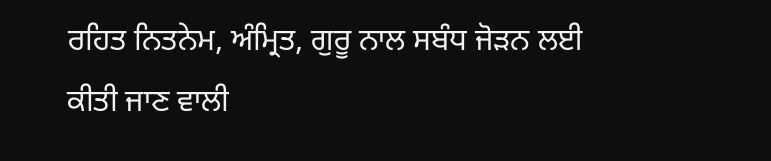ਰਹਿਤ ਨਿਤਨੇਮ, ਅੰਮ੍ਰਿਤ, ਗੁਰੂ ਨਾਲ ਸਬੰਧ ਜੋੜਨ ਲਈ ਕੀਤੀ ਜਾਣ ਵਾਲੀ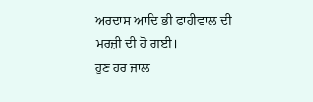ਅਰਦਾਸ ਆਦਿ ਭੀ ਫਾਹੀਵਾਲ ਦੀ ਮਰਜ਼ੀ ਦੀ ਹੋ ਗਈ।
ਹੁਣ ਹਰ ਜਾਲ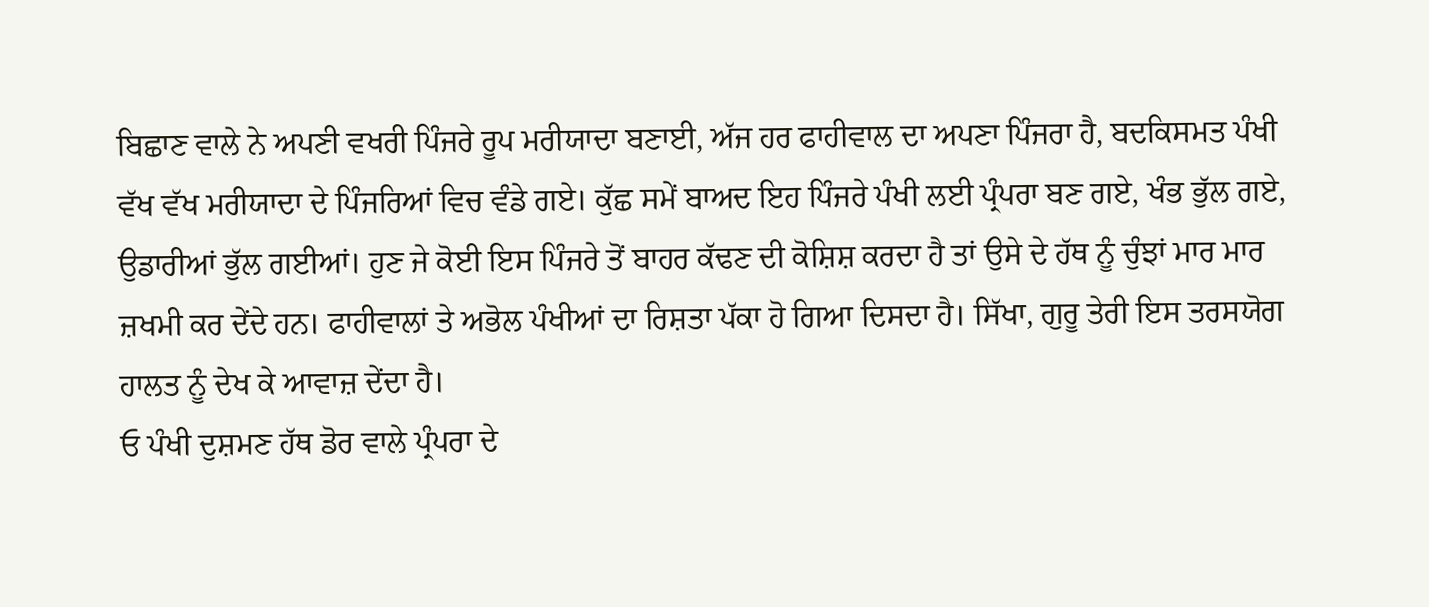ਬਿਛਾਣ ਵਾਲੇ ਨੇ ਅਪਣੀ ਵਖਰੀ ਪਿੰਜਰੇ ਰੂਪ ਮਰੀਯਾਦਾ ਬਣਾਈ, ਅੱਜ ਹਰ ਫਾਹੀਵਾਲ ਦਾ ਅਪਣਾ ਪਿੰਜਰਾ ਹੈ, ਬਦਕਿਸਮਤ ਪੰਖੀ ਵੱਖ ਵੱਖ ਮਰੀਯਾਦਾ ਦੇ ਪਿੰਜਰਿਆਂ ਵਿਚ ਵੰਡੇ ਗਏ। ਕੁੱਛ ਸਮੇਂ ਬਾਅਦ ਇਹ ਪਿੰਜਰੇ ਪੰਖੀ ਲਈ ਪ੍ਰੰਪਰਾ ਬਣ ਗਏ, ਖੰਭ ਭੁੱਲ ਗਏ, ਉਡਾਰੀਆਂ ਭੁੱਲ ਗਈਆਂ। ਹੁਣ ਜੇ ਕੋਈ ਇਸ ਪਿੰਜਰੇ ਤੋਂ ਬਾਹਰ ਕੱਢਣ ਦੀ ਕੋਸ਼ਿਸ਼ ਕਰਦਾ ਹੈ ਤਾਂ ਉਸੇ ਦੇ ਹੱਥ ਨੂੰ ਚੁੰਝਾਂ ਮਾਰ ਮਾਰ ਜ਼ਖਮੀ ਕਰ ਦੇਂਦੇ ਹਨ। ਫਾਹੀਵਾਲਾਂ ਤੇ ਅਭੋਲ ਪੰਖੀਆਂ ਦਾ ਰਿਸ਼ਤਾ ਪੱਕਾ ਹੋ ਗਿਆ ਦਿਸਦਾ ਹੈ। ਸਿੱਖਾ, ਗੁਰੂ ਤੇਰੀ ਇਸ ਤਰਸਯੋਗ ਹਾਲਤ ਨੂੰ ਦੇਖ ਕੇ ਆਵਾਜ਼ ਦੇਂਦਾ ਹੈ।
ਓ ਪੰਖੀ ਦੁਸ਼ਮਣ ਹੱਥ ਡੋਰ ਵਾਲੇ ਪ੍ਰੰਪਰਾ ਦੇ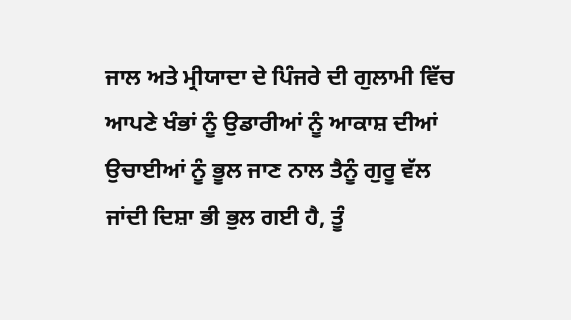ਜਾਲ ਅਤੇ ਮ੍ਰੀਯਾਦਾ ਦੇ ਪਿੰਜਰੇ ਦੀ ਗੁਲਾਮੀ ਵਿੱਚ ਆਪਣੇ ਖੰਭਾਂ ਨੂੰ ਉਡਾਰੀਆਂ ਨੂੰ ਆਕਾਸ਼ ਦੀਆਂ ਉਚਾਈਆਂ ਨੂੰ ਭੂਲ ਜਾਣ ਨਾਲ ਤੈਨੂੰ ਗੁਰੂ ਵੱਲ ਜਾਂਦੀ ਦਿਸ਼ਾ ਭੀ ਭੁਲ ਗਈ ਹੈ, ਤੂੰ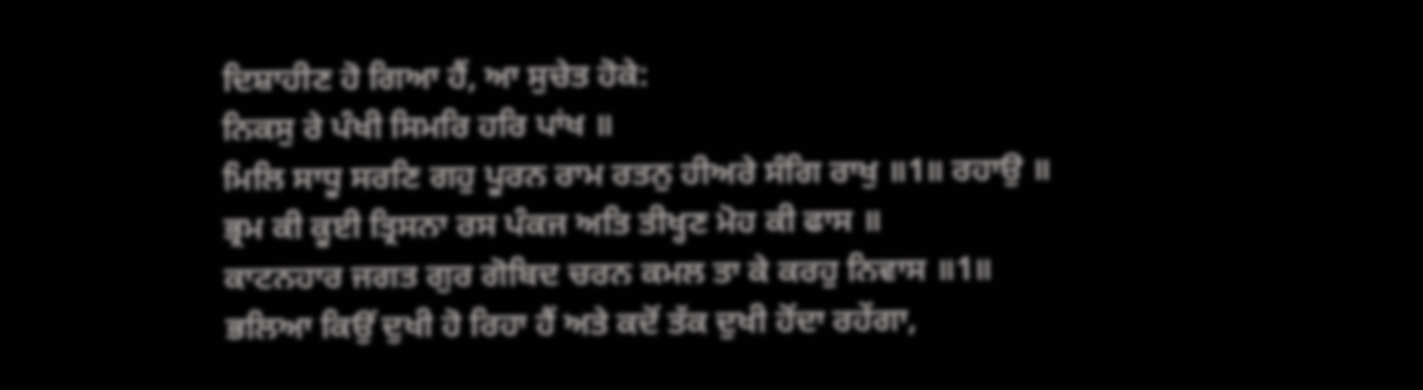ਦਿਸ਼ਾਹੀਣ ਹੋ ਗਿਆ ਹੈਂ, ਆ ਸੁਚੇਤ ਹੋਕੇ:
ਨਿਕਸੁ ਰੇ ਪੰਖੀ ਸਿਮਰਿ ਹਰਿ ਪਾਂਖ ॥
ਮਿਲਿ ਸਾਧੂ ਸਰਣਿ ਗਹੁ ਪੂਰਨ ਰਾਮ ਰਤਨੁ ਹੀਅਰੇ ਸੰਗਿ ਰਾਖੁ ॥1॥ ਰਹਾਉ ॥
ਭ੍ਰਮ ਕੀ ਕੂਈ ਤ੍ਰਿਸਨਾ ਰਸ ਪੰਕਜ ਅਤਿ ਤੀਖ੍ਹਣ ਮੋਹ ਕੀ ਫਾਸ ॥
ਕਾਟਨਹਾਰ ਜਗਤ ਗੁਰ ਗੋਬਿਦ ਚਰਨ ਕਮਲ ਤਾ ਕੇ ਕਰਹੁ ਨਿਵਾਸ ॥1॥
ਭਲਿਆ ਕਿਉਂ ਦੁਖੀ ਹੋ ਰਿਹਾ ਹੈਂ ਅਤੇ ਕਦੋਂ ਤੱਕ ਦੁਖੀ ਹੋਂਦਾ ਰਹੇਂਗਾ,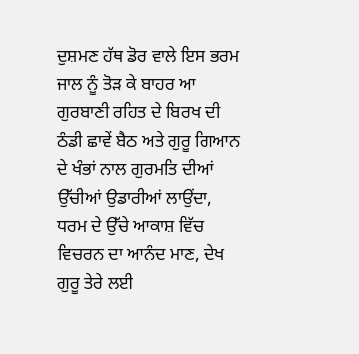ਦੁਸ਼ਮਣ ਹੱਥ ਡੋਰ ਵਾਲੇ ਇਸ ਭਰਮ ਜਾਲ ਨੂੰ ਤੋੜ ਕੇ ਬਾਹਰ ਆ ਗੁਰਬਾਣੀ ਰਹਿਤ ਦੇ ਬਿਰਖ ਦੀ ਠੰਡੀ ਛਾਵੇਂ ਬੈਠ ਅਤੇ ਗੁਰੂ ਗਿਆਨ ਦੇ ਖੰਭਾਂ ਨਾਲ ਗੁਰਮਤਿ ਦੀਆਂ ਉੱਚੀਆਂ ਉਡਾਰੀਆਂ ਲਾਉਂਦਾ, ਧਰਮ ਦੇ ਉੱਚੇ ਆਕਾਸ਼ ਵਿੱਚ ਵਿਚਰਨ ਦਾ ਆਨੰਦ ਮਾਣ, ਦੇਖ ਗੁਰੂ ਤੇਰੇ ਲਈ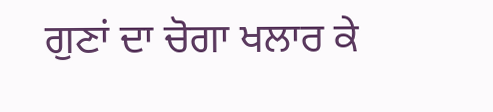ਗੁਣਾਂ ਦਾ ਚੋਗਾ ਖਲਾਰ ਕੇ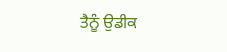ਤੈਨੂੰ ਉਡੀਕ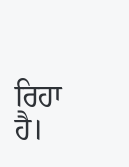ਰਿਹਾ ਹੈ।